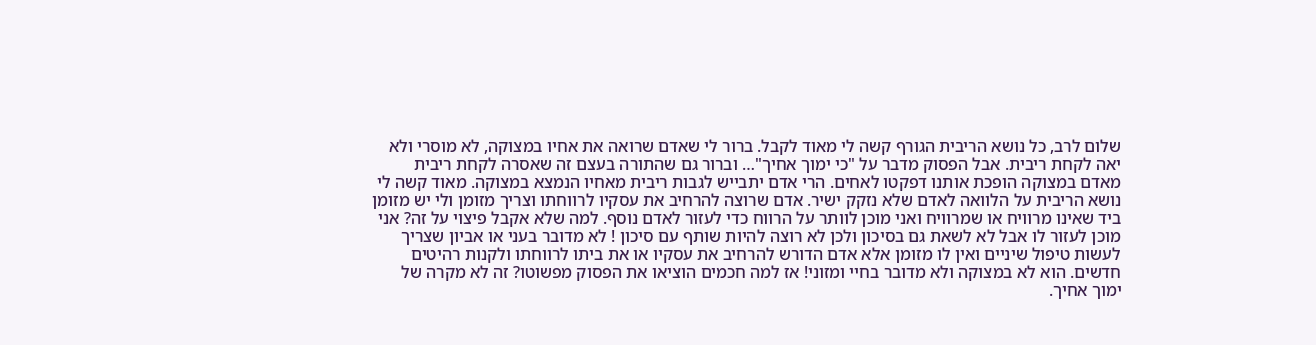שלום לרב, כל נושא הריבית הגורף קשה לי מאוד לקבל. ברור לי שאדם שרואה את אחיו במצוקה, לא מוסרי ולא יאה לקחת ריבית. אבל הפסוק מדבר על "כי ימוך אחיך"… וברור גם שהתורה בעצם זה שאסרה לקחת ריבית מאדם במצוקה הופכת אותנו דפקטו לאחים. הרי אדם יתבייש לגבות ריבית מאחיו הנמצא במצוקה. מאוד קשה לי נושא הריבית על הלוואה לאדם שלא נזקק ישיר. אדם שרוצה להרחיב את עסקיו לרווחתו וצריך מזומן ולי יש מזומן ביד שאינו מרוויח או שמרוויח ואני מוכן לוותר על הרווח כדי לעזור לאדם נוסף. למה שלא אקבל פיצוי על זה? אני מוכן לעזור לו אבל לא לשאת גם בסיכון ולכן לא רוצה להיות שותף עם סיכון ! לא מדובר בעני או אביון שצריך לעשות טיפול שיניים ואין לו מזומן אלא אדם הדורש להרחיב את עסקיו או את ביתו לרווחתו ולקנות רהיטים חדשים. הוא לא במצוקה ולא מדובר בחיי ומזוני! אז למה חכמים הוציאו את הפסוק מפשוטו? זה לא מקרה של ימוך אחיך.